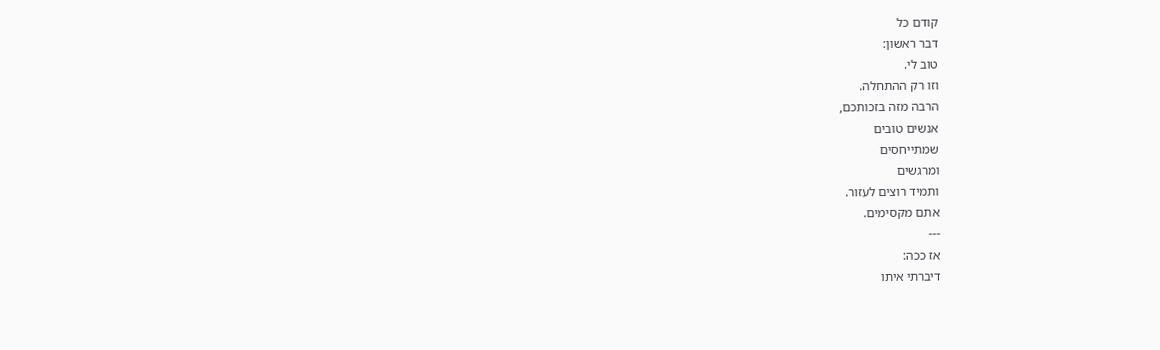קודם כל
דבר ראשון:
טוב לי.
וזו רק ההתחלה.
הרבה מזה בזכותכם,
אנשים טובים
שמתייחסים
ומרגשים
ותמיד רוצים לעזור.
אתם מקסימים.
---
אז ככה:
דיברתי איתו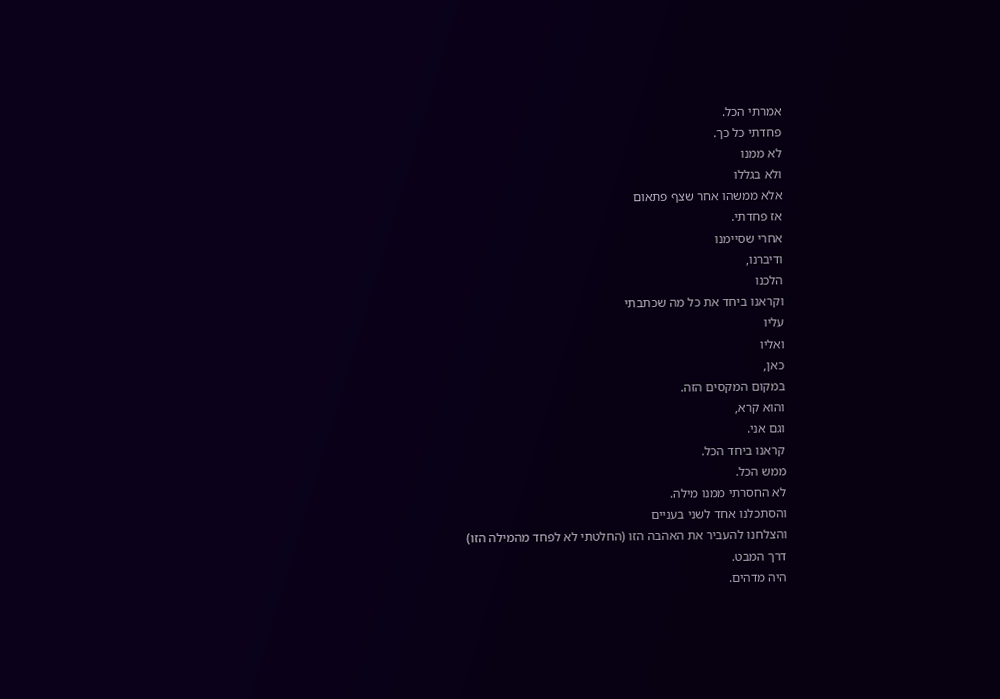אמרתי הכל.
פחדתי כל כך.
לא ממנו
ולא בגללו
אלא ממשהו אחר שצף פתאום
אז פחדתי.
אחרי שסיימנו
ודיברנו,
הלכנו
וקראנו ביחד את כל מה שכתבתי
עליו
ואליו
כאן,
במקום המקסים הזה.
והוא קרא,
וגם אני.
קראנו ביחד הכל.
ממש הכל.
לא החסרתי ממנו מילה.
והסתכלנו אחד לשני בעניים
והצלחנו להעביר את האהבה הזו (החלטתי לא לפחד מהמילה הזו)
דרך המבט.
היה מדהים.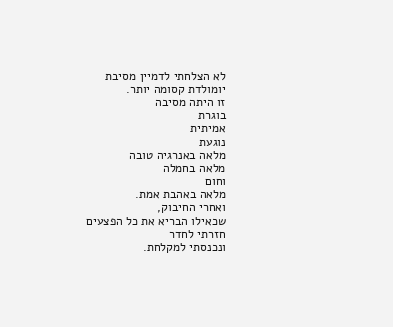לא הצלחתי לדמיין מסיבת יומולדת קסומה יותר.
זו היתה מסיבה
בוגרת
אמיתית
נוגעת
מלאה באנרגיה טובה
מלאה בחמלה
וחום
מלאה באהבת אמת.
ואחרי החיבוק,
שכאילו הבריא את כל הפצעים
חזרתי לחדר
ונכנסתי למקלחת.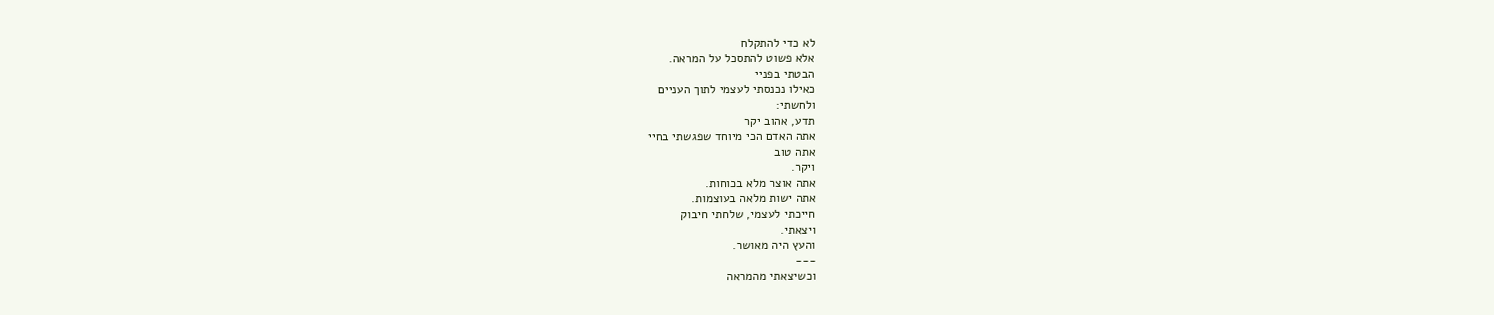לא כדי להתקלח
אלא פשוט להתסכל על המראה.
הבטתי בפניי
כאילו נכנסתי לעצמי לתוך העניים
ולחשתי:
תדע, אהוב יקר
אתה האדם הכי מיוחד שפגשתי בחיי
אתה טוב
ויקר.
אתה אוצר מלא בכוחות.
אתה ישות מלאה בעוצמות.
חייכתי לעצמי, שלחתי חיבוק
ויצאתי.
והעץ היה מאושר.
---
וכשיצאתי מהמראה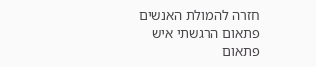חזרה להמולת האנשים
פתאום הרגשתי איש
פתאום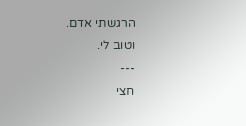הרגשתי אדם.
וטוב לי.
---
חצי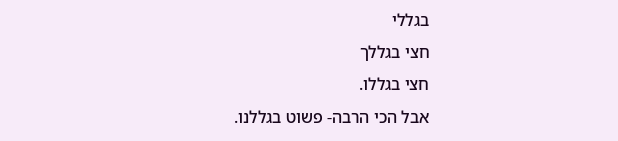בגללי
חצי בגללך
חצי בגללו.
אבל הכי הרבה- פשוט בגללנו.